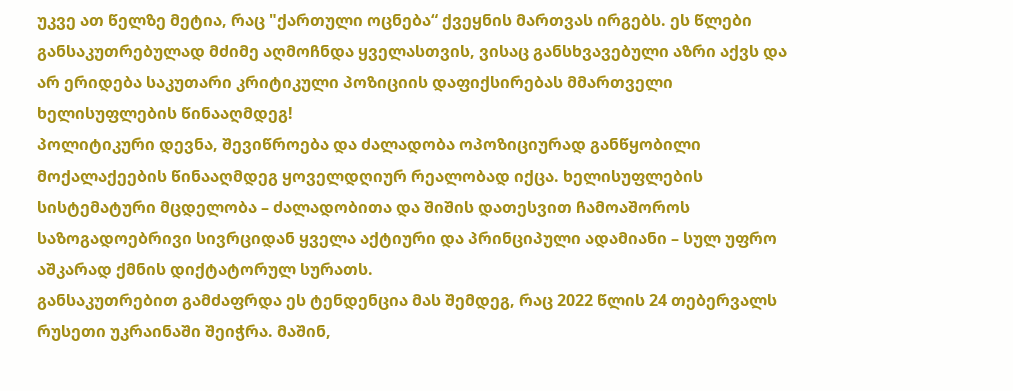უკვე ათ წელზე მეტია, რაც "ქართული ოცნება“ ქვეყნის მართვას ირგებს. ეს წლები განსაკუთრებულად მძიმე აღმოჩნდა ყველასთვის, ვისაც განსხვავებული აზრი აქვს და არ ერიდება საკუთარი კრიტიკული პოზიციის დაფიქსირებას მმართველი ხელისუფლების წინააღმდეგ!
პოლიტიკური დევნა, შევიწროება და ძალადობა ოპოზიციურად განწყობილი მოქალაქეების წინააღმდეგ ყოველდღიურ რეალობად იქცა. ხელისუფლების სისტემატური მცდელობა – ძალადობითა და შიშის დათესვით ჩამოაშოროს საზოგადოებრივი სივრციდან ყველა აქტიური და პრინციპული ადამიანი – სულ უფრო აშკარად ქმნის დიქტატორულ სურათს.
განსაკუთრებით გამძაფრდა ეს ტენდენცია მას შემდეგ, რაც 2022 წლის 24 თებერვალს რუსეთი უკრაინაში შეიჭრა. მაშინ,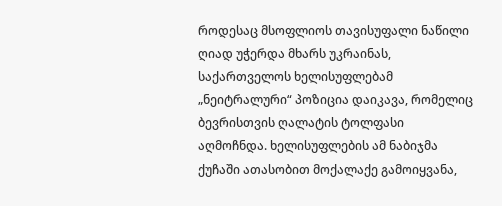როდესაც მსოფლიოს თავისუფალი ნაწილი ღიად უჭერდა მხარს უკრაინას, საქართველოს ხელისუფლებამ „ნეიტრალური“ პოზიცია დაიკავა, რომელიც ბევრისთვის ღალატის ტოლფასი აღმოჩნდა. ხელისუფლების ამ ნაბიჯმა ქუჩაში ათასობით მოქალაქე გამოიყვანა,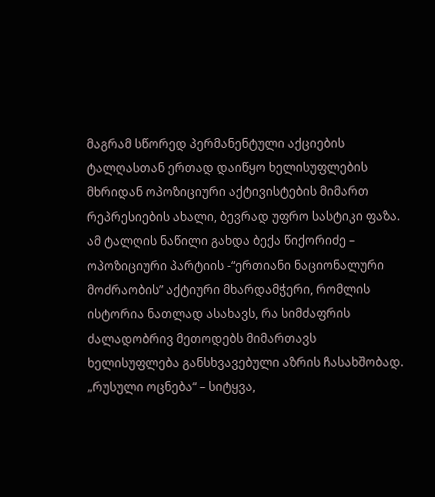მაგრამ სწორედ პერმანენტული აქციების ტალღასთან ერთად დაიწყო ხელისუფლების მხრიდან ოპოზიციური აქტივისტების მიმართ რეპრესიების ახალი, ბევრად უფრო სასტიკი ფაზა.
ამ ტალღის ნაწილი გახდა ბექა წიქორიძე – ოპოზიციური პარტიის -“ერთიანი ნაციონალური მოძრაობის” აქტიური მხარდამჭერი, რომლის ისტორია ნათლად ასახავს, რა სიმძაფრის ძალადობრივ მეთოდებს მიმართავს ხელისუფლება განსხვავებული აზრის ჩასახშობად.
„რუსული ოცნება“ – სიტყვა,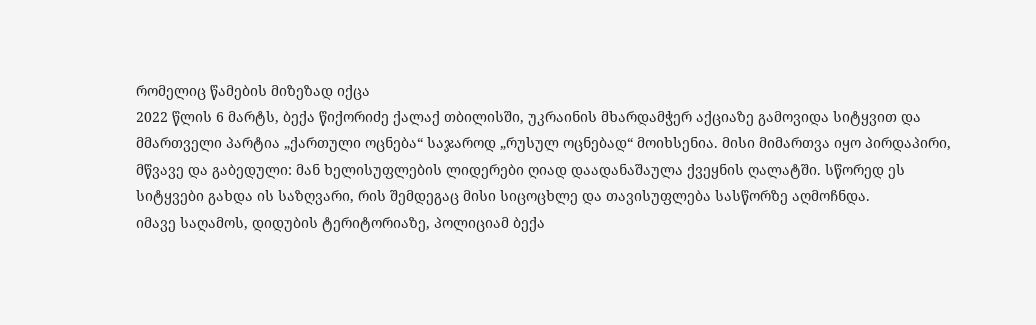რომელიც წამების მიზეზად იქცა
2022 წლის 6 მარტს, ბექა წიქორიძე ქალაქ თბილისში, უკრაინის მხარდამჭერ აქციაზე გამოვიდა სიტყვით და მმართველი პარტია „ქართული ოცნება“ საჯაროდ „რუსულ ოცნებად“ მოიხსენია. მისი მიმართვა იყო პირდაპირი, მწვავე და გაბედული: მან ხელისუფლების ლიდერები ღიად დაადანაშაულა ქვეყნის ღალატში. სწორედ ეს სიტყვები გახდა ის საზღვარი, რის შემდეგაც მისი სიცოცხლე და თავისუფლება სასწორზე აღმოჩნდა.
იმავე საღამოს, დიდუბის ტერიტორიაზე, პოლიციამ ბექა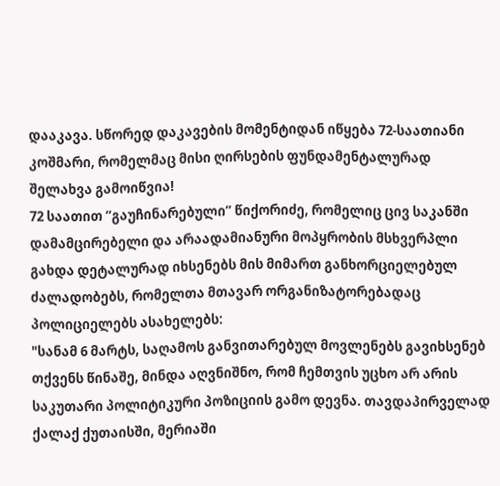დააკავა. სწორედ დაკავების მომენტიდან იწყება 72-საათიანი კოშმარი, რომელმაც მისი ღირსების ფუნდამენტალურად შელახვა გამოიწვია!
72 საათით “გაუჩინარებული” წიქორიძე, რომელიც ცივ საკანში დამამცირებელი და არაადამიანური მოპყრობის მსხვერპლი გახდა დეტალურად იხსენებს მის მიმართ განხორციელებულ ძალადობებს, რომელთა მთავარ ორგანიზატორებადაც პოლიციელებს ასახელებს:
"სანამ 6 მარტს, საღამოს განვითარებულ მოვლენებს გავიხსენებ თქვენს წინაშე, მინდა აღვნიშნო, რომ ჩემთვის უცხო არ არის საკუთარი პოლიტიკური პოზიციის გამო დევნა. თავდაპირველად ქალაქ ქუთაისში, მერიაში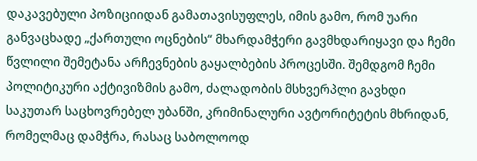დაკავებული პოზიციიდან გამათავისუფლეს, იმის გამო, რომ უარი განვაცხადე „ქართული ოცნების“ მხარდამჭერი გავმხდარიყავი და ჩემი წვლილი შემეტანა არჩევნების გაყალბების პროცესში. შემდგომ ჩემი პოლიტიკური აქტივიზმის გამო, ძალადობის მსხვერპლი გავხდი საკუთარ საცხოვრებელ უბანში, კრიმინალური ავტორიტეტის მხრიდან, რომელმაც დამჭრა, რასაც საბოლოოდ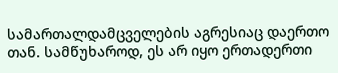სამართალდამცველების აგრესიაც დაერთო თან. სამწუხაროდ, ეს არ იყო ერთადერთი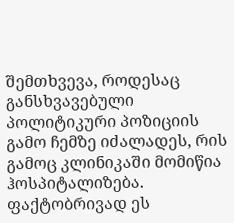შემთხვევა, როდესაც განსხვავებული პოლიტიკური პოზიციის გამო ჩემზე იძალადეს, რის გამოც კლინიკაში მომიწია ჰოსპიტალიზება. ფაქტობრივად ეს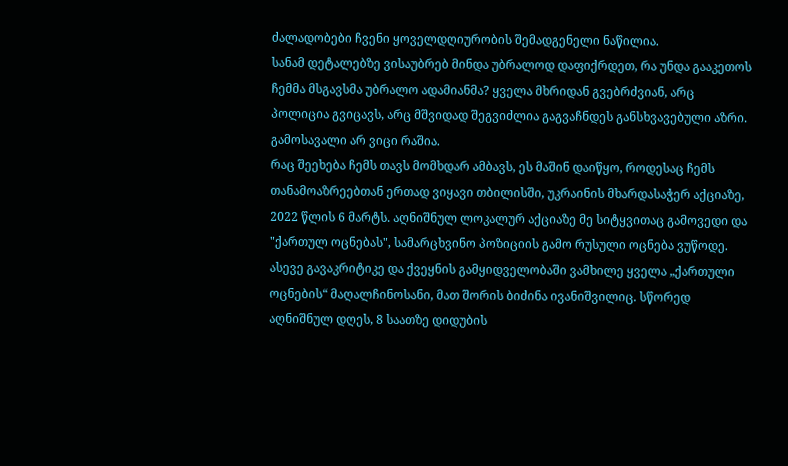ძალადობები ჩვენი ყოველდღიურობის შემადგენელი ნაწილია.
სანამ დეტალებზე ვისაუბრებ მინდა უბრალოდ დაფიქრდეთ, რა უნდა გააკეთოს ჩემმა მსგავსმა უბრალო ადამიანმა? ყველა მხრიდან გვებრძვიან, არც პოლიცია გვიცავს, არც მშვიდად შეგვიძლია გაგვაჩნდეს განსხვავებული აზრი. გამოსავალი არ ვიცი რაშია.
რაც შეეხება ჩემს თავს მომხდარ ამბავს, ეს მაშინ დაიწყო, როდესაც ჩემს თანამოაზრეებთან ერთად ვიყავი თბილისში, უკრაინის მხარდასაჭერ აქციაზე, 2022 წლის 6 მარტს. აღნიშნულ ლოკალურ აქციაზე მე სიტყვითაც გამოვედი და "ქართულ ოცნებას", სამარცხვინო პოზიციის გამო რუსული ოცნება ვუწოდე. ასევე გავაკრიტიკე და ქვეყნის გამყიდველობაში ვამხილე ყველა „ქართული ოცნების“ მაღალჩინოსანი, მათ შორის ბიძინა ივანიშვილიც. სწორედ აღნიშნულ დღეს, 8 საათზე დიდუბის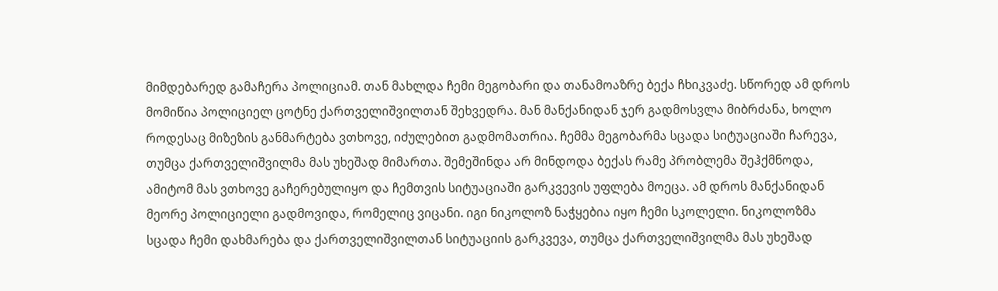მიმდებარედ გამაჩერა პოლიციამ. თან მახლდა ჩემი მეგობარი და თანამოაზრე ბექა ჩხიკვაძე. სწორედ ამ დროს მომიწია პოლიციელ ცოტნე ქართველიშვილთან შეხვედრა. მან მანქანიდან ჯერ გადმოსვლა მიბრძანა, ხოლო როდესაც მიზეზის განმარტება ვთხოვე, იძულებით გადმომათრია. ჩემმა მეგობარმა სცადა სიტუაციაში ჩარევა, თუმცა ქართველიშვილმა მას უხეშად მიმართა. შემეშინდა არ მინდოდა ბექას რამე პრობლემა შეჰქმნოდა, ამიტომ მას ვთხოვე გაჩერებულიყო და ჩემთვის სიტუაციაში გარკვევის უფლება მოეცა. ამ დროს მანქანიდან მეორე პოლიციელი გადმოვიდა, რომელიც ვიცანი. იგი ნიკოლოზ ნაჭყებია იყო ჩემი სკოლელი. ნიკოლოზმა სცადა ჩემი დახმარება და ქართველიშვილთან სიტუაციის გარკვევა, თუმცა ქართველიშვილმა მას უხეშად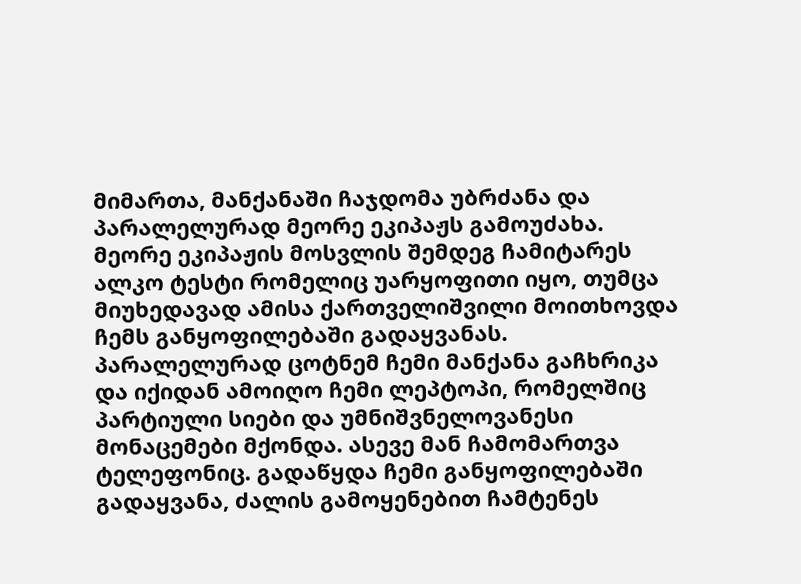მიმართა, მანქანაში ჩაჯდომა უბრძანა და პარალელურად მეორე ეკიპაჟს გამოუძახა.
მეორე ეკიპაჟის მოსვლის შემდეგ ჩამიტარეს ალკო ტესტი რომელიც უარყოფითი იყო, თუმცა მიუხედავად ამისა ქართველიშვილი მოითხოვდა ჩემს განყოფილებაში გადაყვანას. პარალელურად ცოტნემ ჩემი მანქანა გაჩხრიკა და იქიდან ამოიღო ჩემი ლეპტოპი, რომელშიც პარტიული სიები და უმნიშვნელოვანესი მონაცემები მქონდა. ასევე მან ჩამომართვა ტელეფონიც. გადაწყდა ჩემი განყოფილებაში გადაყვანა, ძალის გამოყენებით ჩამტენეს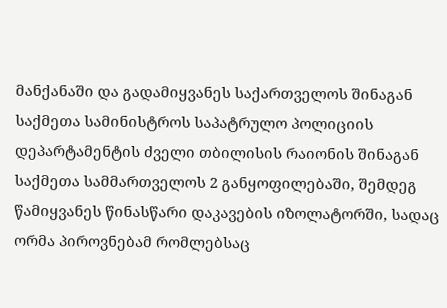მანქანაში და გადამიყვანეს საქართველოს შინაგან საქმეთა სამინისტროს საპატრულო პოლიციის დეპარტამენტის ძველი თბილისის რაიონის შინაგან საქმეთა სამმართველოს 2 განყოფილებაში, შემდეგ წამიყვანეს წინასწარი დაკავების იზოლატორში, სადაც ორმა პიროვნებამ რომლებსაც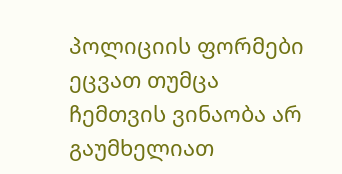პოლიციის ფორმები ეცვათ თუმცა ჩემთვის ვინაობა არ გაუმხელიათ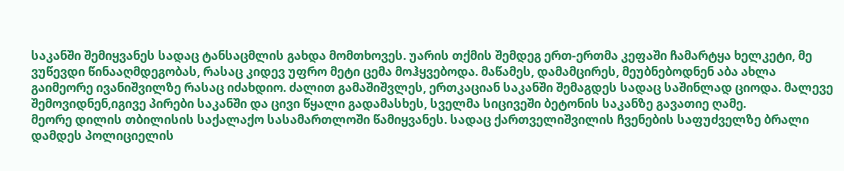საკანში შემიყვანეს სადაც ტანსაცმლის გახდა მომთხოვეს. უარის თქმის შემდეგ ერთ-ერთმა კეფაში ჩამარტყა ხელკეტი, მე ვუწევდი წინააღმდეგობას, რასაც კიდევ უფრო მეტი ცემა მოჰყვებოდა. მაწამეს, დამამცირეს, მეუბნებოდნენ აბა ახლა გაიმეორე ივანიშვილზე რასაც იძახდიო. ძალით გამაშიშვლეს, ერთკაციან საკანში შემაგდეს სადაც საშინლად ციოდა. მალევე შემოვიდნენ,იგივე პირები საკანში და ცივი წყალი გადამასხეს, სველმა სიცივეში ბეტონის საკანზე გავათიე ღამე.
მეორე დილის თბილისის საქალაქო სასამართლოში წამიყვანეს. სადაც ქართველიშვილის ჩვენების საფუძველზე ბრალი დამდეს პოლიციელის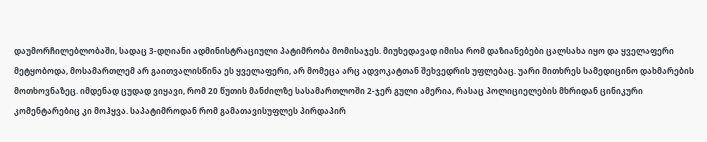დაუმორჩილებლობაში, სადაც 3-დღიანი ადმინისტრაციული პატიმრობა მომისაჯეს. მიუხედავად იმისა რომ დაზიანებები ცალსახა იყო და ყველაფერი მეტყობოდა, მოსამართლემ არ გაითვალისწინა ეს ყველაფერი, არ მომეცა არც ადვოკატთან შეხვედრის უფლებაც. უარი მითხრეს სამედიცინო დახმარების მოთხოვნაზეც. იმდენად ცუდად ვიყავი, რომ 20 წუთის მანძილზე სასამართლოში 2-ჯერ გული ამერია, რასაც პოლიციელების მხრიდან ცინიკური კომენტარებიც კი მოჰყვა. საპატიმროდან რომ გამათავისუფლეს პირდაპირ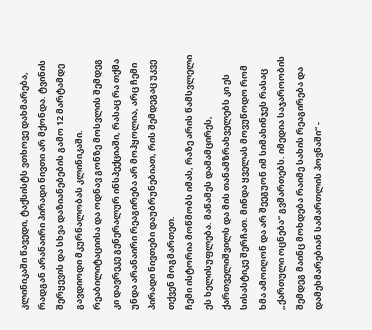კლინიკაში წავედი, ტაქსისტს ვთხოვე დახმარება, რადგან არანაირი პირადი ნივთი არ მქონდა. ტვინის შერყევის და სხვა დაზიანებების გამო 12 მარტამდე გავდიოდი მკურნალობას კლინიკაში. რეაბილიტაციისა და ოდნავ გონზე მოსვლის შემდეგ კი დავრეკე გენერალურ ინსპექციაში, რასაც რა თქმა უნდა არანაირი რეაგირება არ მოჰყოლია, არც ჩემი პირადი ნივთები დაუბრუნებიათ, რის შემდეგაც უკვე თქვენ მოგმართეთ.
ჩემი ისტორია მოწმობს იმას, რაზე არის წამსვლელი ეს ხელისუფლება. მაწამეს დამამცირეს, ქართველიშვილს და მის თანამზრახველებს კი ეს სისასტიკე შერჩათ. მინდა ყველას მოვუწოდო რომ ხმა ამოიღონ და არ შეეგუონ იმ სიმახინჯეს რასაც „ქართული ოცნება“ გვმართებს. იმედია საჯაროობის შემდეგ მაინც მოხდება რაიმე სახის რეაგირება და დამეხმარებიან სამართლის პოვნაში“ -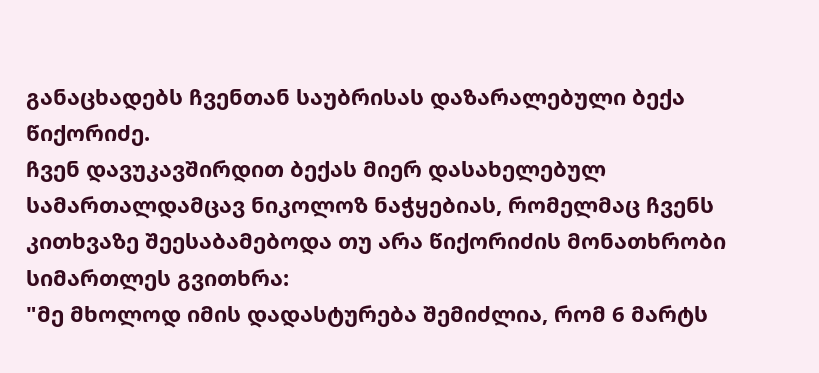განაცხადებს ჩვენთან საუბრისას დაზარალებული ბექა წიქორიძე.
ჩვენ დავუკავშირდით ბექას მიერ დასახელებულ სამართალდამცავ ნიკოლოზ ნაჭყებიას, რომელმაც ჩვენს კითხვაზე შეესაბამებოდა თუ არა წიქორიძის მონათხრობი სიმართლეს გვითხრა:
"მე მხოლოდ იმის დადასტურება შემიძლია, რომ 6 მარტს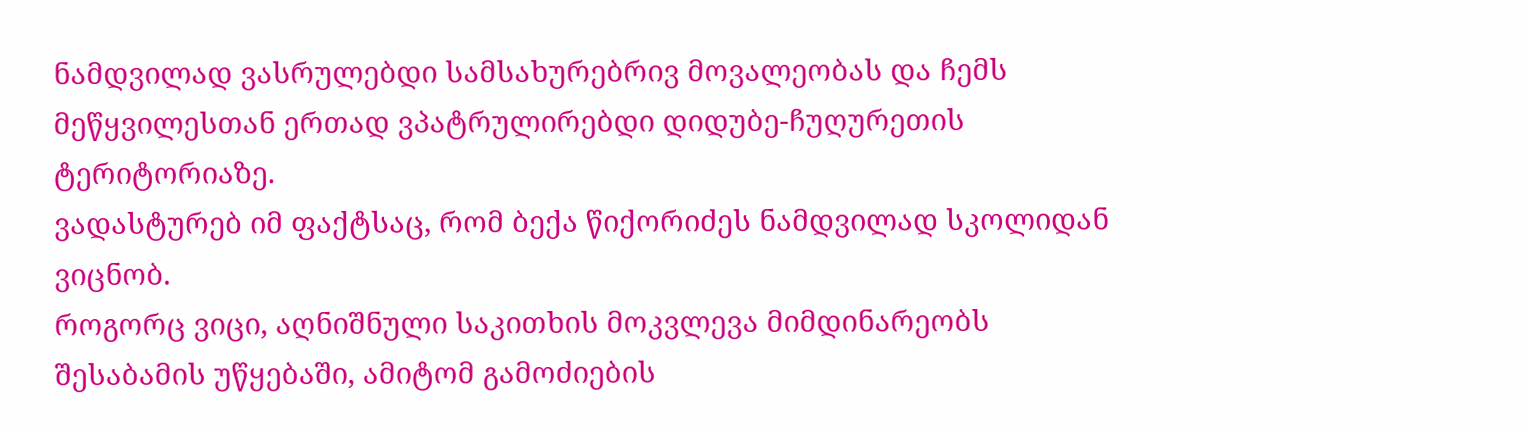ნამდვილად ვასრულებდი სამსახურებრივ მოვალეობას და ჩემს მეწყვილესთან ერთად ვპატრულირებდი დიდუბე-ჩუღურეთის ტერიტორიაზე.
ვადასტურებ იმ ფაქტსაც, რომ ბექა წიქორიძეს ნამდვილად სკოლიდან ვიცნობ.
როგორც ვიცი, აღნიშნული საკითხის მოკვლევა მიმდინარეობს შესაბამის უწყებაში, ამიტომ გამოძიების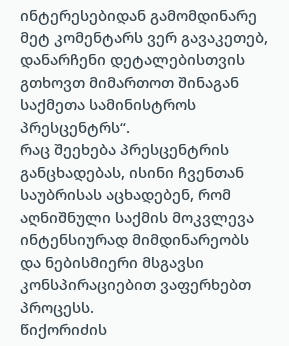ინტერესებიდან გამომდინარე მეტ კომენტარს ვერ გავაკეთებ, დანარჩენი დეტალებისთვის გთხოვთ მიმართოთ შინაგან საქმეთა სამინისტროს პრესცენტრს“.
რაც შეეხება პრესცენტრის განცხადებას, ისინი ჩვენთან საუბრისას აცხადებენ, რომ აღნიშნული საქმის მოკვლევა ინტენსიურად მიმდინარეობს და ნებისმიერი მსგავსი კონსპირაციებით ვაფერხებთ პროცესს.
წიქორიძის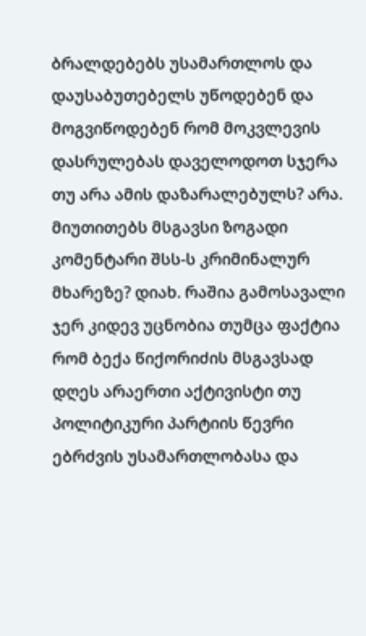ბრალდებებს უსამართლოს და დაუსაბუთებელს უწოდებენ და მოგვიწოდებენ რომ მოკვლევის დასრულებას დაველოდოთ სჯერა თუ არა ამის დაზარალებულს? არა.
მიუთითებს მსგავსი ზოგადი კომენტარი შსს-ს კრიმინალურ მხარეზე? დიახ. რაშია გამოსავალი ჯერ კიდევ უცნობია თუმცა ფაქტია რომ ბექა წიქორიძის მსგავსად დღეს არაერთი აქტივისტი თუ პოლიტიკური პარტიის წევრი ებრძვის უსამართლობასა და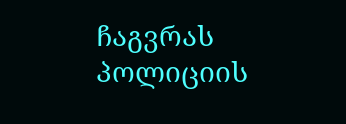ჩაგვრას პოლიციის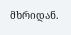მხრიდან.